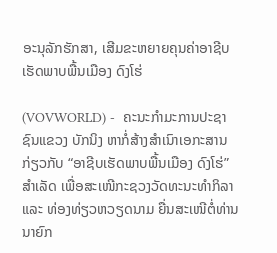ອະນຸລັກຮັກສາ, ເສີມຂະຫຍາຍຄຸນຄ່າອາຊີບເຮັດພາບພື້ນເມືອງ ດົງໂຮ່

(VOVWORLD) -  ຄະນະກຳມະການປະຊາຊົນແຂວງ ບັກນິງ ຫາກໍ່ສ້າງສຳເນົາເອກະສານ ກ່ຽວກັບ “ອາຊີບເຮັດພາບພື້ນເມືອງ ດົງໂຮ່” ສຳເລັດ ເພື່ອສະເໜີກະຊວງວັດທະນະທຳກິລາ ແລະ ທ່ອງທ່ຽວຫວຽດນາມ ຍື່ນສະເໜີຕໍ່ທ່ານນາຍົກ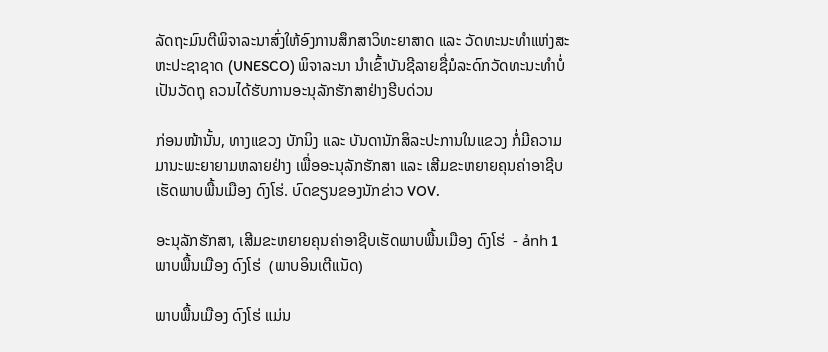ລັດຖະມົນຕີພິຈາລະນາສົ່ງໃຫ້ອົງການສຶກສາວິທະຍາສາດ ແລະ ວັດທະນະທຳແຫ່ງສະຫະປະຊາຊາດ (UNESCO) ພິຈາລະນາ ນຳເຂົ້າບັນຊີລາຍຊື່ມໍລະດົກວັດທະນະທຳບໍ່ເປັນວັດຖຸ ຄວນໄດ້ຮັບການອະນຸລັກຮັກສາຢ່າງຮີບດ່ວນ

ກ່ອນໜ້ານັ້ນ, ທາງແຂວງ ບັກນິງ ແລະ ບັນດານັກສິລະປະການໃນແຂວງ ກໍ່ມີຄວາມມານະພະຍາຍາມຫລາຍຢ່າງ ເພື່ອອະນຸລັກຮັກສາ ແລະ ເສີມຂະຫຍາຍຄຸນຄ່າອາຊີບເຮັດພາບພື້ນເມືອງ ດົງໂຮ່. ບົດຂຽນຂອງນັກຂ່າວ VOV.

ອະນຸລັກຮັກສາ, ເສີມຂະຫຍາຍຄຸນຄ່າອາຊີບເຮັດພາບພື້ນເມືອງ ດົງໂຮ່  - ảnh 1 ພາບພື້ນເມືອງ ດົງໂຮ່  (ພາບອິນເຕີແນັດ)

ພາບພື້ນເມືອງ ດົງໂຮ່ ແມ່ນ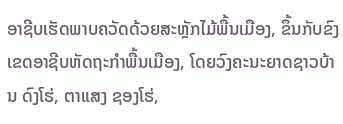ອາຊີບເຮັດພາບຄວັດດ້ວຍສະຫຼັກໄມ້ພື້ນເມືອງ, ຂຶ້ນກັບຂົງເຂດອາຊີບຫັດຖະກຳພື້ນເມືອງ, ໂດຍວົງຄະນະຍາດຊາວບ້ານ ດົງໂຮ່, ຕາແສງ ຊອງໂຮ່,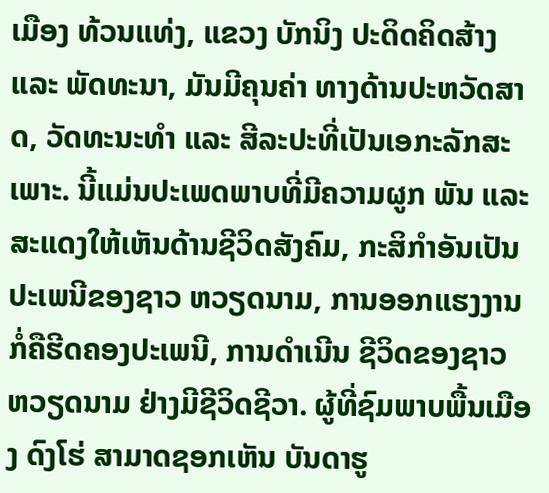ເມືອງ ທ້ວນແທ່ງ, ແຂວງ ບັກນິງ ປະດິດຄິດສ້າງ ແລະ ພັດທະນາ, ມັນມີຄຸນຄ່າ ທາງດ້ານປະຫວັດສາດ, ວັດທະນະທຳ ແລະ ສີລະປະທີ່ເປັນເອກະລັກສະເພາະ. ນີ້ແມ່ນປະເພດພາບທີ່ມີຄວາມຜູກ ພັນ ແລະ ສະແດງໃຫ້ເຫັນດ້ານຊີວິດສັງຄົມ, ກະສິກຳອັນເປັນປະເພນີຂອງຊາວ ຫວຽດນາມ, ການອອກແຮງງານ ກໍ່ຄືຮີດຄອງປະເພນີ, ການດຳເນີນ ຊີວິດຂອງຊາວ ຫວຽດນາມ ຢ່າງມີຊີວິດຊີວາ. ຜູ້ທີ່ຊົມພາບພື້ນເມືອງ ດົງໂຮ່ ສາມາດຊອກເຫັນ ບັນດາຮູ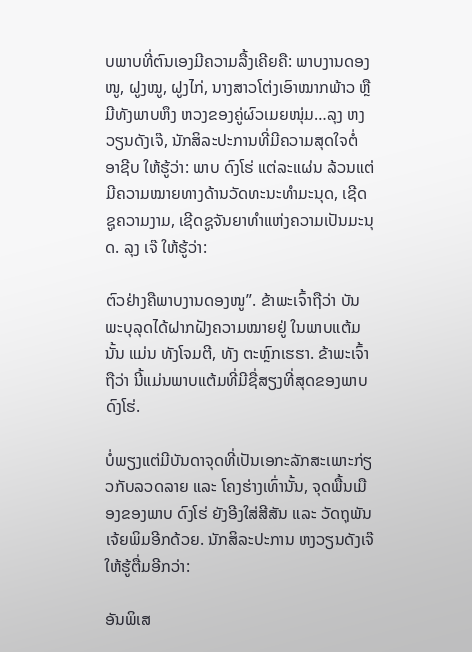ບພາບທີ່ຕົນເອງມີຄວາມລື້ງເຄີຍຄື: ພາບງານດອງໜູ, ຝູງໝູ, ຝູງໄກ່, ນາງສາວໂຕ່ງເອົາໝາກພ້າວ ຫຼື ມີທັງພາບຫຶງ ຫວງຂອງຄູ່ຜົວເມຍໜຸ່ມ…ລຸງ ຫງວຽນດັງເຈ໊, ນັກສິລະປະການທີ່ມີຄວາມສຸດໃຈຕໍ່  ອາຊີບ ໃຫ້ຮູ້ວ່າ: ພາບ ດົງໂຮ່ ແຕ່ລະແຜ່ນ ລ້ວນແຕ່ມີຄວາມໝາຍທາງດ້ານວັດທະນະທຳມະນຸດ, ເຊີດຊູຄວາມງາມ, ເຊີດຊູຈັນຍາທຳແຫ່ງຄວາມເປັນມະນຸດ. ລຸງ ເຈ໊ ໃຫ້ຮູ້ວ່າ:

ຕົວຢ່າງຄືພາບງານດອງໜູ”. ຂ້າພະເຈົ້າຖືວ່າ ບັນພະບຸລຸດໄດ້ຝາກຝັງຄວາມໝາຍຢູ່ ໃນພາບແຕ້ມນັ້ນ ແມ່ນ ທັງໂຈມຕີ, ທັງ ຕະຫຼົກເຮຮາ. ຂ້າພະເຈົ້າຖືວ່າ ນີ້ແມ່ນພາບແຕ້ມທີ່ມີຊື່ສຽງທີ່ສຸດຂອງພາບ ດົງໂຮ່.

ບໍ່ພຽງແຕ່ມີບັນດາຈຸດທີ່ເປັນເອກະລັກສະເພາະກ່ຽວກັບລວດລາຍ ແລະ ໂຄງຮ່າງເທົ່ານັ້ນ, ຈຸດພື້ນເມືອງຂອງພາບ ດົງໂຮ່ ຍັງອີງໃສ່ສີສັນ ແລະ ວັດຖຸພັນເຈ້ຍພິມອີກດ້ວຍ. ນັກສິລະປະການ ຫງວຽນດັງເຈ໊ ໃຫ້ຮູ້ຕື່ມອີກວ່າ:

ອັນພິເສ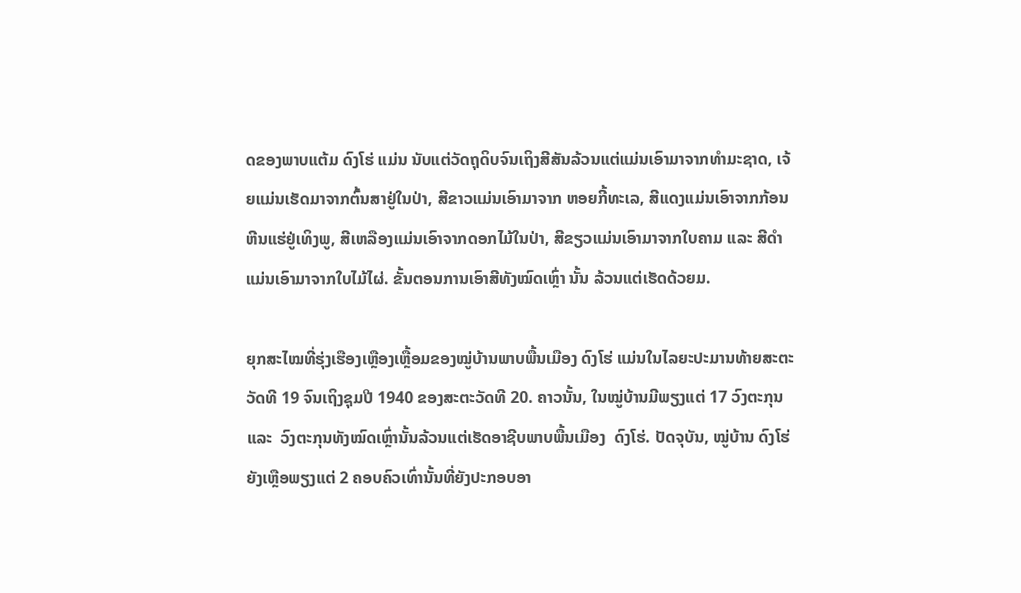ດຂອງພາບແຕ້ມ ດົງໂຮ່ ແມ່ນ ນັບແຕ່ວັດຖຸດິບຈົນເຖິງສີສັນລ້ວນແຕ່ແມ່ນເອົາມາຈາກທຳມະຊາດ, ເຈ້ຍແມ່ນເຮັດມາຈາກຕົ້ນສາຢູ່ໃນປ່າ, ສີຂາວແມ່ນເອົາມາຈາກ ຫອຍກີ້ທະເລ, ສີແດງແມ່ນເອົາຈາກກ້ອນຫີນແຮ່ຢູ່ເທິງພູ, ສີເຫລືອງແມ່ນເອົາຈາກດອກໄມ້ໃນປ່າ, ສີຂຽວແມ່ນເອົາມາຈາກໃບຄາມ ແລະ ສີດຳແມ່ນເອົາມາຈາກໃບໄມ້ໄຜ່. ຂັ້ນຕອນການເອົາສີທັງໝົດເຫຼົ່າ ນັ້ນ ລ້ວນແຕ່ເຮັດດ້ວຍມ.

ຍຸກສະໄໝທີ່ຮຸ່ງເຮືອງເຫຼືອງເຫຼື້ອມຂອງໝູ່ບ້ານພາບພື້ນເມືອງ ດົງໂຮ່ ແມ່ນໃນໄລຍະປະມານທ້າຍສະຕະວັດທີ 19 ຈົນເຖິງຊຸມປີ 1940 ຂອງສະຕະວັດທີ 20. ຄາວນັ້ນ, ໃນໝູ່ບ້ານມີພຽງແຕ່ 17 ວົງຕະກຸນ ແລະ  ວົງຕະກຸນທັງໝົດເຫຼົ່ານັ້ນລ້ວນແຕ່ເຮັດອາຊີບພາບພື້ນເມືອງ  ດົງໂຮ່. ປັດຈຸບັນ, ໝູ່ບ້ານ ດົງໂຮ່ ຍັງເຫຼືອພຽງແຕ່ 2 ຄອບຄົວເທົ່ານັ້ນທີ່ຍັງປະກອບອາ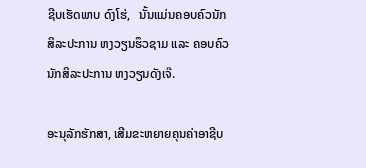ຊີບເຮັດພາບ ດົງໂຮ່,   ນັ້ນແມ່ນຄອບຄົວນັກສິລະປະການ ຫງວຽນຮຶວຊາມ ແລະ ຄອບຄົວນັກສິລະປະການ ຫງວຽນດັງເຈ໊.

ອະນຸລັກຮັກສາ, ເສີມຂະຫຍາຍຄຸນຄ່າອາຊີບ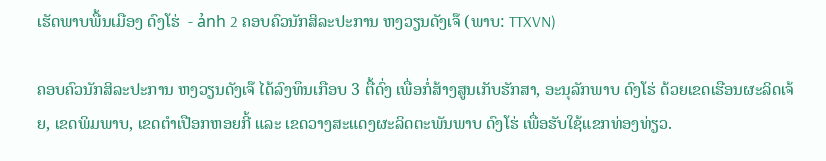ເຮັດພາບພື້ນເມືອງ ດົງໂຮ່  - ảnh 2 ຄອບຄົວນັກສິລະປະການ ຫງວຽນດັງເຈ໊ (ພາບ: TTXVN)

ຄອບຄົວນັກສິລະປະການ ຫງວຽນດັງເຈ໊ ໄດ້ລົງທຶນເກືອບ 3 ຕື້ດົ່ງ ເພື່ອກໍ່ສ້າງສູນເກັບຮັກສາ, ອະນຸລັກພາບ ດົງໂຮ່ ດ້ວຍເຂດເຮືອນຜະລິດເຈ້ຍ, ເຂດພິມພາບ, ເຂດຕຳເປືອກຫອຍກີ້ ແລະ ເຂດວາງສະແດງຜະລິດຕະພັນພາບ ດົງໂຮ່ ເພື່ອຮັບໃຊ້ແຂກທ່ອງທ່ຽວ.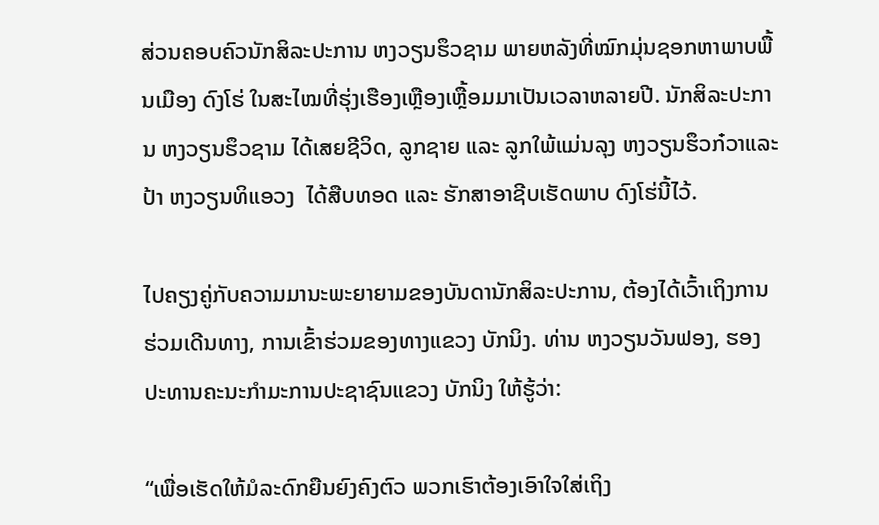ສ່ວນຄອບຄົວນັກສິລະປະການ ຫງວຽນຮຶວຊາມ ພາຍຫລັງທີ່ໝົກມຸ່ນຊອກຫາພາບພື້ນເມືອງ ດົງໂຮ່ ໃນສະໄໝທີ່ຮຸ່ງເຮືອງເຫຼືອງເຫຼື້ອມມາເປັນເວລາຫລາຍປີ. ນັກສິລະປະການ ຫງວຽນຮຶວຊາມ ໄດ້ເສຍຊີວິດ, ລູກຊາຍ ແລະ ລູກໃພ້ແມ່ນລຸງ ຫງວຽນຮຶວກ໋ວາແລະ ປ້າ ຫງວຽນທິແອວງ  ໄດ້ສືບທອດ ແລະ ຮັກສາອາຊີບເຮັດພາບ ດົງໂຮ່ນີ້ໄວ້.

ໄປຄຽງຄູ່ກັບຄວາມມານະພະຍາຍາມຂອງບັນດານັກສິລະປະການ, ຕ້ອງໄດ້ເວົ້າເຖິງການຮ່ວມເດີນທາງ, ການເຂົ້າຮ່ວມຂອງທາງແຂວງ ບັກນິງ. ທ່ານ ຫງວຽນວັນຟອງ, ຮອງປະທານຄະນະກຳມະການປະຊາຊົນແຂວງ ບັກນິງ ໃຫ້ຮູ້ວ່າ:

“ເພື່ອເຮັດໃຫ້ມໍລະດົກຍືນຍົງຄົງຕົວ ພວກເຮົາຕ້ອງເອົາໃຈໃສ່ເຖິງ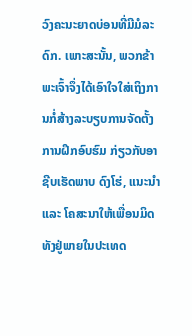ວົງຄະນະຍາດບ່ອນທີ່ມີມໍລະດົກ. ເພາະສະນັ້ນ, ພວກຂ້າພະເຈົ້າຈຶ່ງໄດ້ເອົາໃຈໃສ່ເຖິງການກໍ່ສ້າງລະບຽບການຈັດຕັ້ງການຝຶກອົບຮົມ ກ່ຽວກັບອາຊີບເຮັດພາບ ດົງໂຮ່, ແນະນຳ ແລະ ໂຄສະນາໃຫ້ເພື່ອນມິດທັງຢູ່ພາຍໃນປະເທດ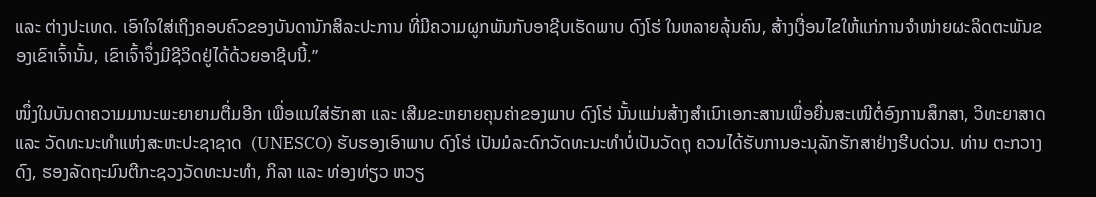ແລະ ຕ່າງປະເທດ. ເອົາໃຈໃສ່ເຖິງຄອບຄົວຂອງບັນດານັກສິລະປະການ ທີ່ມີຄວາມຜູກພັນກັບອາຊີບເຮັດພາບ ດົງໂຮ່ ໃນຫລາຍລຸ້ນຄົນ, ສ້າງເງື່ອນໄຂໃຫ້ແກ່ການຈຳໜ່າຍຜະລິດຕະພັນຂອງເຂົາເຈົ້ານັ້ນ, ເຂົາເຈົ້າຈຶ່ງມີຊີວິດຢູ່ໄດ້ດ້ວຍອາຊີບນີ້.”

ໜຶ່ງໃນບັນດາຄວາມມານະພະຍາຍາມຕື່ມອີກ ເພື່ອແນໃສ່ຮັກສາ ແລະ ເສີມຂະຫຍາຍຄຸນຄ່າຂອງພາບ ດົງໂຮ່ ນັ້ນແມ່ນສ້າງສຳເນົາເອກະສານເພື່ອຍື່ນສະເໜີຕໍ່ອົງການສຶກສາ, ວິທະຍາສາດ ແລະ ວັດທະນະທຳແຫ່ງສະຫະປະຊາຊາດ  (UNESCO) ຮັບຮອງເອົາພາບ ດົງໂຮ່ ເປັນມໍລະດົກວັດທະນະທຳບໍ່ເປັນວັດຖຸ ຄວນໄດ້ຮັບການອະນຸລັກຮັກສາຢ່າງຮີບດ່ວນ. ທ່ານ ຕະກວາງດົງ, ຮອງລັດຖະມົນຕີກະຊວງວັດທະນະທຳ, ກິລາ ແລະ ທ່ອງທ່ຽວ ຫວຽ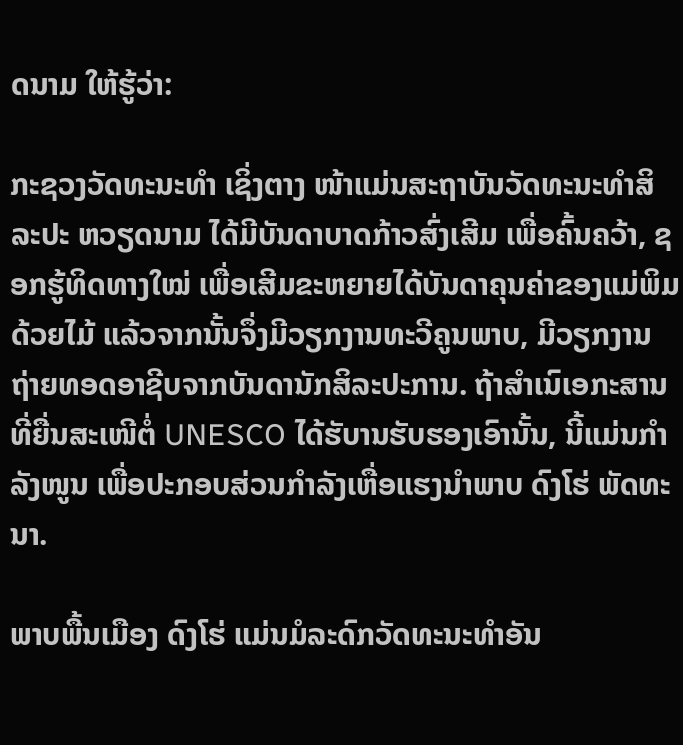ດນາມ ໃຫ້ຮູ້ວ່າ:

ກະຊວງວັດທະນະທຳ ເຊິ່ງຕາງ ໜ້າແມ່ນສະຖາບັນວັດທະນະທຳສິລະປະ ຫວຽດນາມ ໄດ້ມີບັນດາບາດກ້າວສົ່ງເສີມ ເພື່ອຄົ້ນຄວ້າ, ຊອກຮູ້ທິດທາງໃໝ່ ເພື່ອເສີມຂະຫຍາຍໄດ້ບັນດາຄຸນຄ່າຂອງແມ່ພິມດ້ວຍໄມ້ ແລ້ວຈາກນັ້ນຈຶ່ງມີວຽກງານທະວີຄູນພາບ, ມີວຽກງານຖ່າຍທອດອາຊີບຈາກບັນດານັກສິລະປະການ. ຖ້າສຳເນົເອກະສານທີ່ຍື່ນສະເໜີຕໍ່ UNESCO ໄດ້ຮັບານຮັບຮອງເອົານັ້ນ, ນີ້ແມ່ນກຳລັງໜູນ ເພື່ອປະກອບສ່ວນກຳລັງເຫື່ອແຮງນຳພາບ ດົງໂຮ່ ພັດທະນາ.

ພາບພື້ນເມືອງ ດົງໂຮ່ ແມ່ນມໍລະດົກວັດທະນະທຳອັນ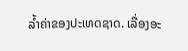ລ້ຳຄ່າຂອງປະເທດຊາດ. ເລື່ອງອະ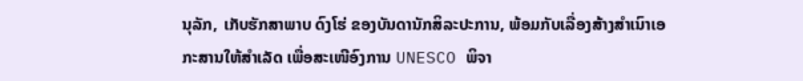ນຸລັກ, ເກັບຮັກສາພາບ ດົງໂຮ່ ຂອງບັນດານັກສິລະປະການ, ພ້ອມກັບເລື່ອງສ້າງສຳເນົາເອກະສານໃຫ້ສຳເລັດ ເພື່ອສະເໜີອົງການ UNESCO ພິຈາ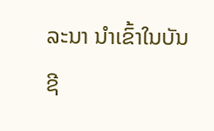ລະນາ ນຳເຂົ້າໃນບັນຊີ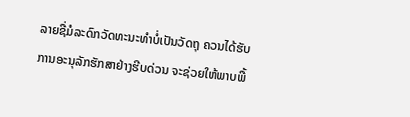ລາຍຊື່ມໍລະດົກວັດທະນະທຳບໍ່ເປັນວັດຖຸ ຄວນໄດ້ຮັບການອະນຸລັກຮັກສາຢ່າງຮີບດ່ວນ ຈະຊ່ວຍໃຫ້ພາບພື້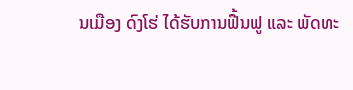ນເມືອງ ດົງໂຮ່ ໄດ້ຮັບການຟື້ນຟູ ແລະ ພັດທະ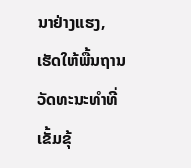ນາຢ່າງແຮງ, ເຮັດໃຫ້ພື້ນຖານວັດທະນະທຳທີ່ເຂັ້ມຂຸ້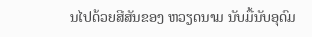ນໄປດ້ວຍສີສັນຂອງ ຫວຽດນາມ ນັບມື້ນັບອຸດົມ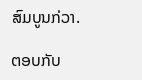ສົມບູນກ່ວາ.

ຕອບກັບ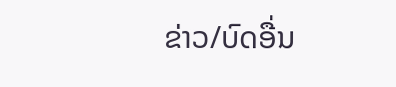ຂ່າວ/ບົດອື່ນ